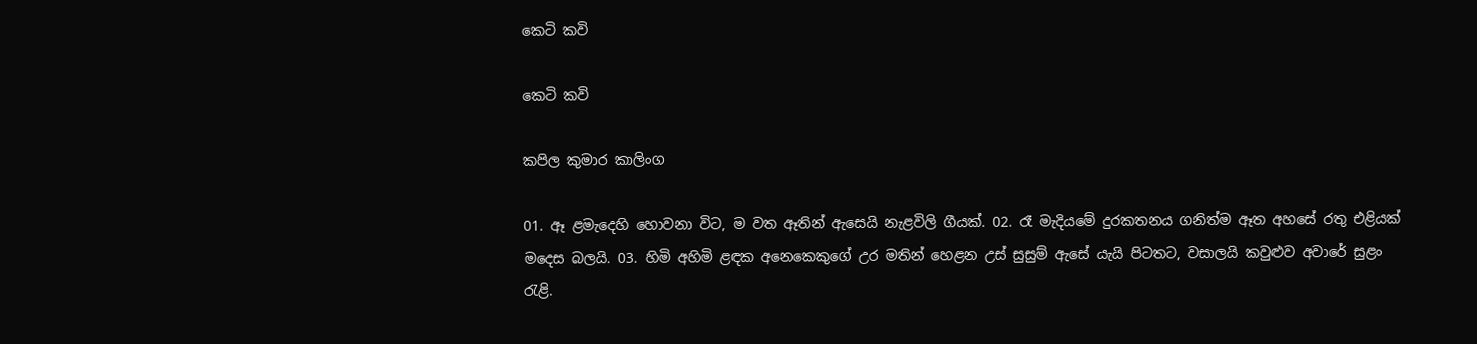කෙටි කවි

කෙටි කවි

කපිල කුමාර කාලිංග

01. ඈ ළමැදෙහි හොවනා විට, ම වත ඈතින් ඇසෙයි නැළවිලි ගීයක්. 02. රෑ මැදියමේ දුරකතනය ගනිත්ම ඈත අහසේ රතු එළියක් මදෙස බලයි. 03. හිමි අහිමි ළඳක අනෙකෙකුගේ උර මතින් හෙළන උස් සුසුම් ඇසේ යැයි පිටතට, වසාලයි කවුළුව අවාරේ සුළං රැළි.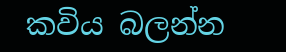කවිය බලන්න